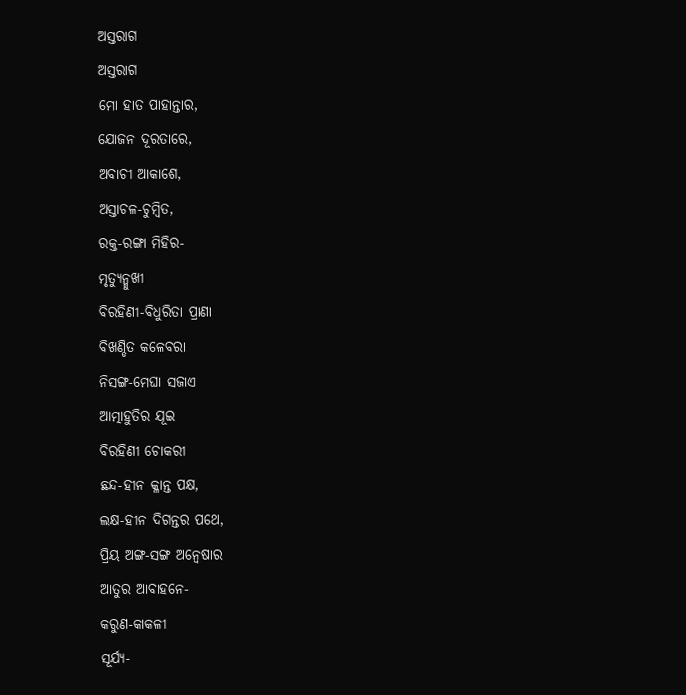ଅସ୍ତରାଗ
ଅସ୍ତରାଗ
ମୋ ହାତ ପାହାନ୍ତାର,
ଯୋଜନ ଦୂରତାରେ,
ଅବାଚୀ ଆକାଶେ,
ଅସ୍ତାଚଳ-ଚୁମ୍ବିତ,
ରକ୍ତ-ରଙ୍ଗା ମିହିର-
ମୃତ୍ୟୁନ୍ମୁଖୀ
ବିରହିଣୀ-ବିଧୁରିତା ପ୍ରାଣା
ବିଖଣ୍ଡିତ କଳେବରା
ନିସଙ୍ଗ-ମେଘା ସଜାଏ
ଆତ୍ମାହୁତିର ଯୂଇ
ବିରହିଣୀ ଚୋକରୀ
ଛନ୍ଦ-ହୀନ କ୍ଳାନ୍ତ ପକ୍ଷ,
ଲକ୍ଷ-ହୀନ ଦିଗନ୍ତର ପଥେ,
ପ୍ରିୟ ଅଙ୍ଗ-ସଙ୍ଗ ଅନ୍ୱେଷାର
ଆତୁର ଆବାହନେ-
କରୁଣ-କାକଳୀ
ସୂର୍ଯ୍ୟ-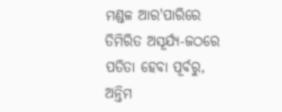ମଣ୍ଡଳ ଆର'ପାରିରେ
ତିମିରିତ ଅସୂର୍ଯ୍ୟ-ଜଠରେ
ପତିତା ହେବା ପୂର୍ବରୁ,
ଅନ୍ତିମ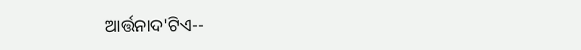ଆର୍ତ୍ତନାଦ'ଟିଏ--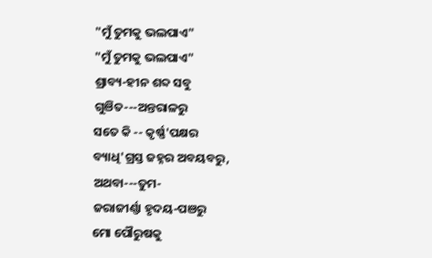"ମୁଁ ତୁମକୁ ଭଲପାଏ"
"ମୁଁ ତୁମକୁ ଭଲପାଏ"
ଶ୍ରାବ୍ୟ-ହୀନ ଶବ୍ଦ ସବୁ
ଗୁଞିତ---ଅନ୍ତରାଳରୁ
ସତେ କି -- କୃର୍ଷ୍ଣ'ପକ୍ଷର
ବ୍ୟାଧି'ଗ୍ରସ୍ତ ଜହ୍ନର ଅବୟବରୁ,
ଅଥବା---ତୁମ-
ଜରାଜୀର୍ଣ୍ଣା ହୃଦୟ-ପଞରୁ
ମୋ ପୌରୁଷକୁ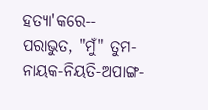ହତ୍ୟା'କରେ--
ପରାଭୁତ, "ମୁଁ" ତୁମ-
ନାୟକ-ନିୟତି-ଅପାଙ୍ଗ-